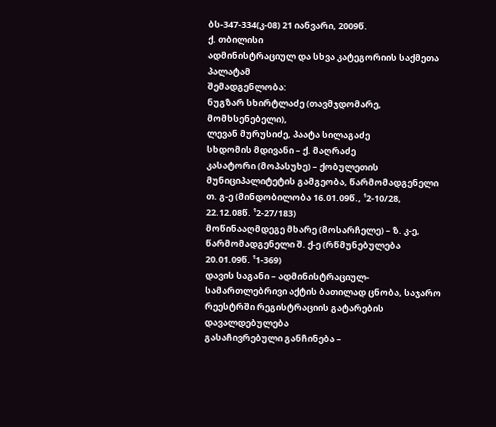ბს-347-334(კ-08) 21 იანვარი, 2009წ.
ქ. თბილისი
ადმინისტრაციულ და სხვა კატეგორიის საქმეთა პალატამ
შემადგენლობა:
ნუგზარ სხირტლაძე (თავმჯდომარე, მომხსენებელი),
ლევან მურუსიძე, პაატა სილაგაძე
სხდომის მდივანი – ქ. მაღრაძე
კასატორი (მოპასუხე) – ქობულეთის მუნიციპალიტეტის გამგეობა, წარმომადგენელი თ. გ-ე (მინდობილობა 16.01.09წ., ¹2-10/28, 22.12.08წ. ¹2-27/183)
მოწინააღმდეგე მხარე (მოსარჩელე) – ზ. კ-ე, წარმომადგენელი შ. ქ-ე (რწმუნებულება 20.01.09წ. ¹1-369)
დავის საგანი – ადმინისტრაციულ-სამართლებრივი აქტის ბათილად ცნობა, საჯარო რეესტრში რეგისტრაციის გატარების დავალდებულება
გასაჩივრებული განჩინება –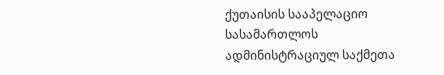ქუთაისის სააპელაციო სასამართლოს ადმინისტრაციულ საქმეთა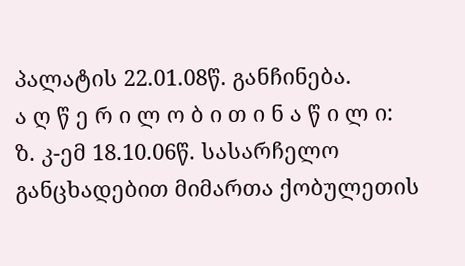პალატის 22.01.08წ. განჩინება.
ა ღ წ ე რ ი ლ ო ბ ი თ ი ნ ა წ ი ლ ი:
ზ. კ-ემ 18.10.06წ. სასარჩელო განცხადებით მიმართა ქობულეთის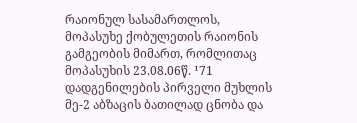რაიონულ სასამართლოს, მოპასუხე ქობულეთის რაიონის გამგეობის მიმართ, რომლითაც მოპასუხის 23.08.06წ. ¹71 დადგენილების პირველი მუხლის მე-2 აბზაცის ბათილად ცნობა და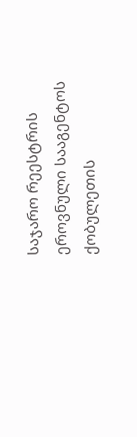საჯარო რეესტრის ეროვნული სააგენტოს ქობულეთის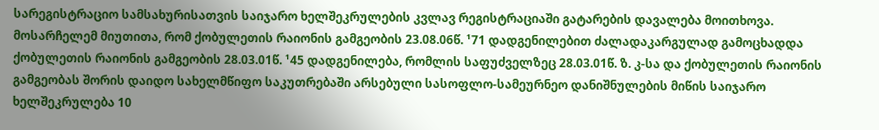სარეგისტრაციო სამსახურისათვის საიჯარო ხელშეკრულების კვლავ რეგისტრაციაში გატარების დავალება მოითხოვა.
მოსარჩელემ მიუთითა, რომ ქობულეთის რაიონის გამგეობის 23.08.06წ. ¹71 დადგენილებით ძალადაკარგულად გამოცხადდა ქობულეთის რაიონის გამგეობის 28.03.01წ. ¹45 დადგენილება, რომლის საფუძველზეც 28.03.01წ. ზ. კ-სა და ქობულეთის რაიონის გამგეობას შორის დაიდო სახელმწიფო საკუთრებაში არსებული სასოფლო-სამეურნეო დანიშნულების მიწის საიჯარო ხელშეკრულება 10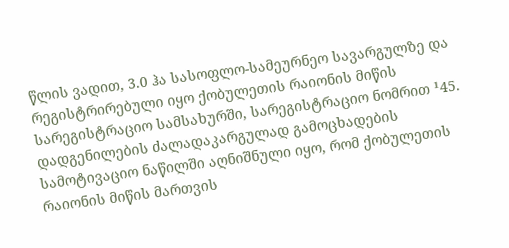წლის ვადით, 3.0 ჰა სასოფლო-სამეურნეო სავარგულზე და რეგისტრირებული იყო ქობულეთის რაიონის მიწის სარეგისტრაციო სამსახურში, სარეგისტრაციო ნომრით ¹45. დადგენილების ძალადაკარგულად გამოცხადების სამოტივაციო ნაწილში აღნიშნული იყო, რომ ქობულეთის რაიონის მიწის მართვის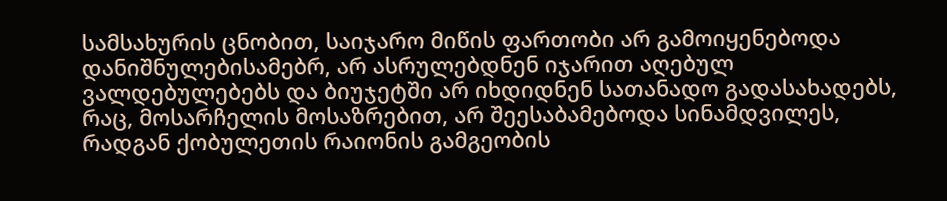სამსახურის ცნობით, საიჯარო მიწის ფართობი არ გამოიყენებოდა დანიშნულებისამებრ, არ ასრულებდნენ იჯარით აღებულ ვალდებულებებს და ბიუჯეტში არ იხდიდნენ სათანადო გადასახადებს, რაც, მოსარჩელის მოსაზრებით, არ შეესაბამებოდა სინამდვილეს, რადგან ქობულეთის რაიონის გამგეობის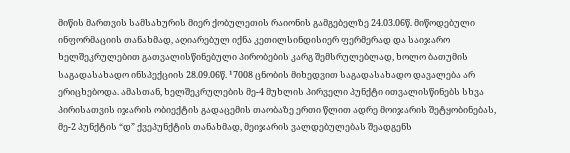მიწის მართვის სამსახურის მიერ ქობულეთის რაიონის გამგებელზე 24.03.06წ. მიწოდებული ინფორმაციის თანახმად, აღიარებულ იქნა კეთილსინდისიერ ფერმერად და საიჯარო ხელშეკრულებით გათვალისწინებული პირობების კარგ შემსრულებლად, ხოლო ბათუმის საგადასახადო ინსპექციის 28.09.06წ. ¹7008 ცნობის მიხედვით საგადასახადო დავალება არ ერიცხებოდა. ამასთან, ხელშეკრულების მე-4 მუხლის პირველი პუნქტი ითვალისწინებს სხვა პირისათვის იჯარის ობიექტის გადაცემის თაობაზე ერთი წლით ადრე მოიჯარის შეტყობინებას, მე-2 პუნქტის “დ” ქვეპუნქტის თანახმად, მეიჯარის ვალდებულებას შეადგენს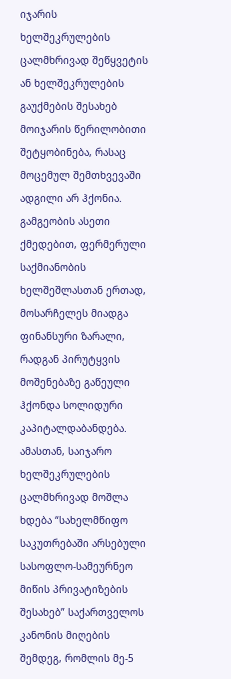იჯარის ხელშეკრულების ცალმხრივად შეწყვეტის ან ხელშეკრულების გაუქმების შესახებ მოიჯარის წერილობითი შეტყობინება, რასაც მოცემულ შემთხვევაში ადგილი არ ჰქონია. გამგეობის ასეთი ქმედებით, ფერმერული საქმიანობის ხელშეშლასთან ერთად, მოსარჩელეს მიადგა ფინანსური ზარალი, რადგან პირუტყვის მოშენებაზე გაწეული ჰქონდა სოლიდური კაპიტალდაბანდება. ამასთან, საიჯარო ხელშეკრულების ცალმხრივად მოშლა ხდება “სახელმწიფო საკუთრებაში არსებული სასოფლო-სამეურნეო მიწის პრივატიზების შესახებ” საქართველოს კანონის მიღების შემდეგ, რომლის მე-5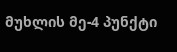მუხლის მე-4 პუნქტი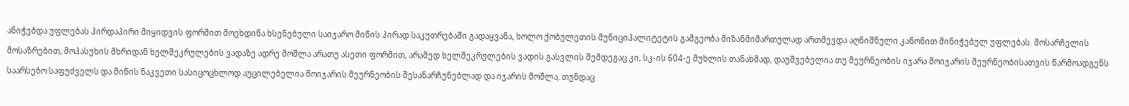ანიჭებდა უფლებას პირდაპირი მიყიდვის ფორმით მოეხდინა ხსენებული საიჯარო მიწის პირად საკუთრებაში გადაყვანა, ხოლო ქობულეთის მუნიციპალიტეტის გამგეობა მიზანმიმართულად ართმევდა აღნიშნული კანონით მინიჭებულ უფლებას. მოსარჩელის მოსაზრებით, მოპასუხის მხრიდან ხელშეკრულების ვადაზე ადრე მოშლა არათუ ასეთი ფორმით, არამედ ხელშეკრულების ვადის გასვლის შემდეგაც კი, სკ-ის 604-ე მუხლის თანახმად, დაუშვებელია თუ მეურნეობის იჯარა მოიჯარის მეურნეობისათვის წარმოადგენს საარსებო საფუძველს და მიწის ნაკვეთი სასიცოცხლოდ აუცილებელია მოიჯარის მეურნეობის შესანარჩუნებლად და იჯარის მოშლა, თუნდაც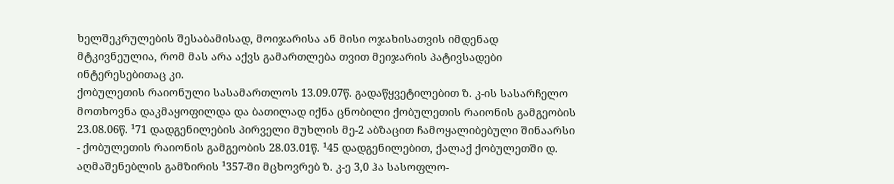ხელშეკრულების შესაბამისად, მოიჯარისა ან მისი ოჯახისათვის იმდენად მტკივნეულია, რომ მას არა აქვს გამართლება თვით მეიჯარის პატივსადები ინტერესებითაც კი.
ქობულეთის რაიონული სასამართლოს 13.09.07წ. გადაწყვეტილებით ზ. კ-ის სასარჩელო მოთხოვნა დაკმაყოფილდა და ბათილად იქნა ცნობილი ქობულეთის რაიონის გამგეობის 23.08.06წ. ¹71 დადგენილების პირველი მუხლის მე-2 აბზაცით ჩამოყალიბებული შინაარსი - ქობულეთის რაიონის გამგეობის 28.03.01წ. ¹45 დადგენილებით, ქალაქ ქობულეთში დ. აღმაშენებლის გამზირის ¹357-ში მცხოვრებ ზ. კ-ე 3,0 ჰა სასოფლო-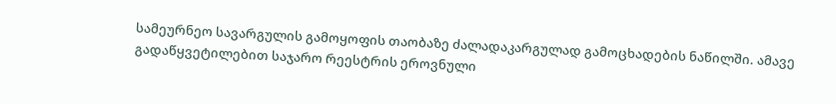სამეურნეო სავარგულის გამოყოფის თაობაზე ძალადაკარგულად გამოცხადების ნაწილში. ამავე გადაწყვეტილებით საჯარო რეესტრის ეროვნული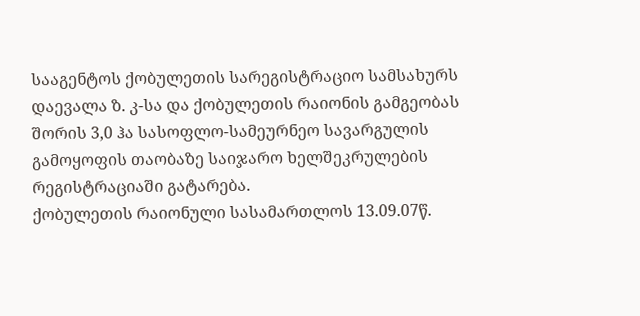სააგენტოს ქობულეთის სარეგისტრაციო სამსახურს დაევალა ზ. კ-სა და ქობულეთის რაიონის გამგეობას შორის 3,0 ჰა სასოფლო-სამეურნეო სავარგულის გამოყოფის თაობაზე საიჯარო ხელშეკრულების რეგისტრაციაში გატარება.
ქობულეთის რაიონული სასამართლოს 13.09.07წ.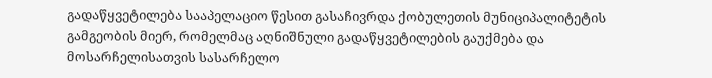გადაწყვეტილება სააპელაციო წესით გასაჩივრდა ქობულეთის მუნიციპალიტეტის გამგეობის მიერ, რომელმაც აღნიშნული გადაწყვეტილების გაუქმება და მოსარჩელისათვის სასარჩელო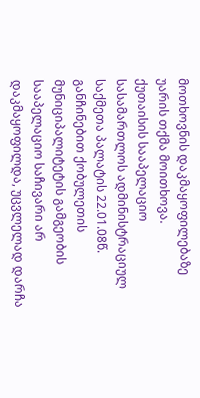მოთხოვნის დაკმაყოფილებაზე უარის თქმა მოითხოვა.
ქუთაისის სააპელაციო სასამართლოს ადმინისტრაციულ საქმეთა პალატის 22.01.08წ. განჩინებით ქობულეთის მუნიციპალიტეტის გამგეობის სააპელაციო საჩივარი არ დაკმაყოფილდა, უცვლელად დარჩა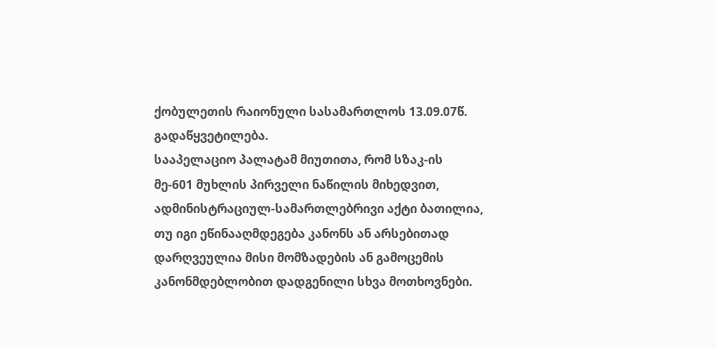ქობულეთის რაიონული სასამართლოს 13.09.07წ. გადაწყვეტილება.
სააპელაციო პალატამ მიუთითა, რომ სზაკ-ის მე-601 მუხლის პირველი ნაწილის მიხედვით, ადმინისტრაციულ-სამართლებრივი აქტი ბათილია, თუ იგი ეწინააღმდეგება კანონს ან არსებითად დარღვეულია მისი მომზადების ან გამოცემის კანონმდებლობით დადგენილი სხვა მოთხოვნები.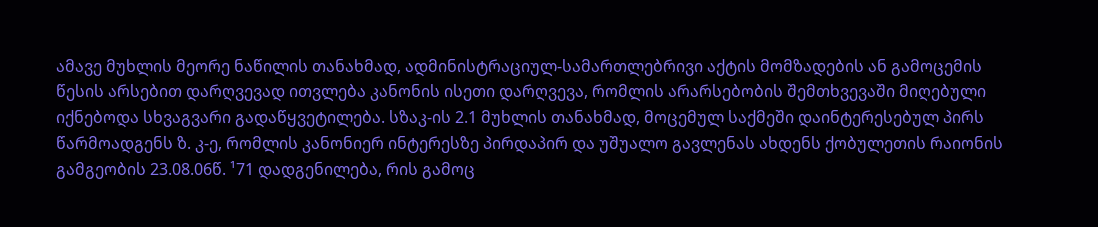ამავე მუხლის მეორე ნაწილის თანახმად, ადმინისტრაციულ-სამართლებრივი აქტის მომზადების ან გამოცემის წესის არსებით დარღვევად ითვლება კანონის ისეთი დარღვევა, რომლის არარსებობის შემთხვევაში მიღებული იქნებოდა სხვაგვარი გადაწყვეტილება. სზაკ-ის 2.1 მუხლის თანახმად, მოცემულ საქმეში დაინტერესებულ პირს წარმოადგენს ზ. კ-ე, რომლის კანონიერ ინტერესზე პირდაპირ და უშუალო გავლენას ახდენს ქობულეთის რაიონის გამგეობის 23.08.06წ. ¹71 დადგენილება, რის გამოც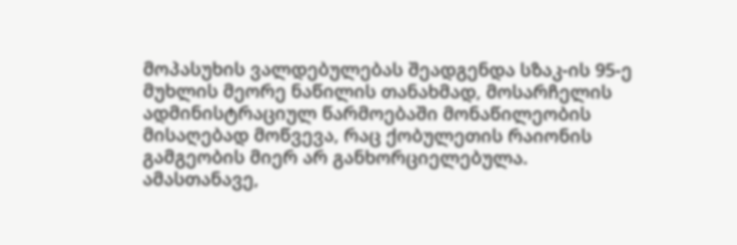მოპასუხის ვალდებულებას შეადგენდა სზაკ-ის 95-ე მუხლის მეორე ნაწილის თანახმად, მოსარჩელის ადმინისტრაციულ წარმოებაში მონაწილეობის მისაღებად მოწვევა, რაც ქობულეთის რაიონის გამგეობის მიერ არ განხორციელებულა. ამასთანავე,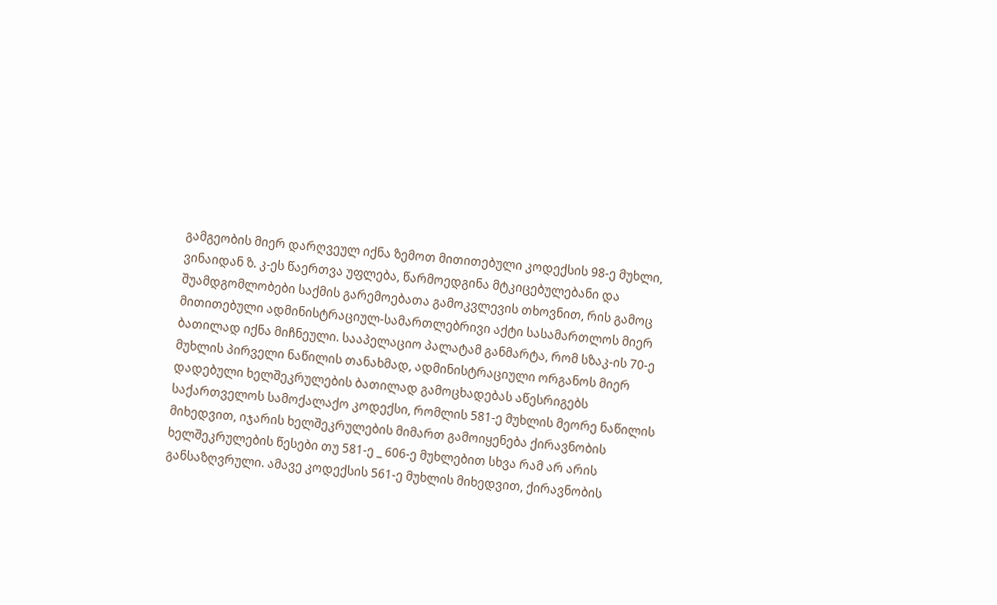გამგეობის მიერ დარღვეულ იქნა ზემოთ მითითებული კოდექსის 98-ე მუხლი, ვინაიდან ზ. კ-ეს წაერთვა უფლება, წარმოედგინა მტკიცებულებანი და შუამდგომლობები საქმის გარემოებათა გამოკვლევის თხოვნით, რის გამოც მითითებული ადმინისტრაციულ-სამართლებრივი აქტი სასამართლოს მიერ ბათილად იქნა მიჩნეული. სააპელაციო პალატამ განმარტა, რომ სზაკ-ის 70-ე მუხლის პირველი ნაწილის თანახმად, ადმინისტრაციული ორგანოს მიერ დადებული ხელშეკრულების ბათილად გამოცხადებას აწესრიგებს საქართველოს სამოქალაქო კოდექსი, რომლის 581-ე მუხლის მეორე ნაწილის მიხედვით, იჯარის ხელშეკრულების მიმართ გამოიყენება ქირავნობის ხელშეკრულების წესები თუ 581-ე _ 606-ე მუხლებით სხვა რამ არ არის განსაზღვრული. ამავე კოდექსის 561-ე მუხლის მიხედვით, ქირავნობის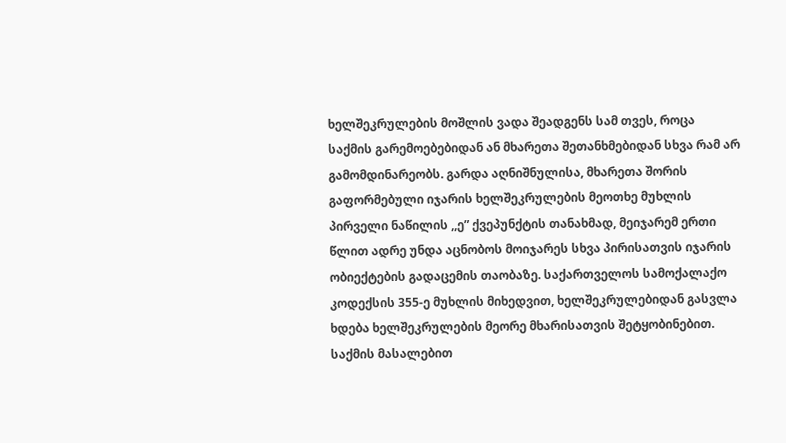ხელშეკრულების მოშლის ვადა შეადგენს სამ თვეს, როცა საქმის გარემოებებიდან ან მხარეთა შეთანხმებიდან სხვა რამ არ გამომდინარეობს. გარდა აღნიშნულისა, მხარეთა შორის გაფორმებული იჯარის ხელშეკრულების მეოთხე მუხლის პირველი ნაწილის ,,ე” ქვეპუნქტის თანახმად, მეიჯარემ ერთი წლით ადრე უნდა აცნობოს მოიჯარეს სხვა პირისათვის იჯარის ობიექტების გადაცემის თაობაზე. საქართველოს სამოქალაქო კოდექსის 355-ე მუხლის მიხედვით, ხელშეკრულებიდან გასვლა ხდება ხელშეკრულების მეორე მხარისათვის შეტყობინებით. საქმის მასალებით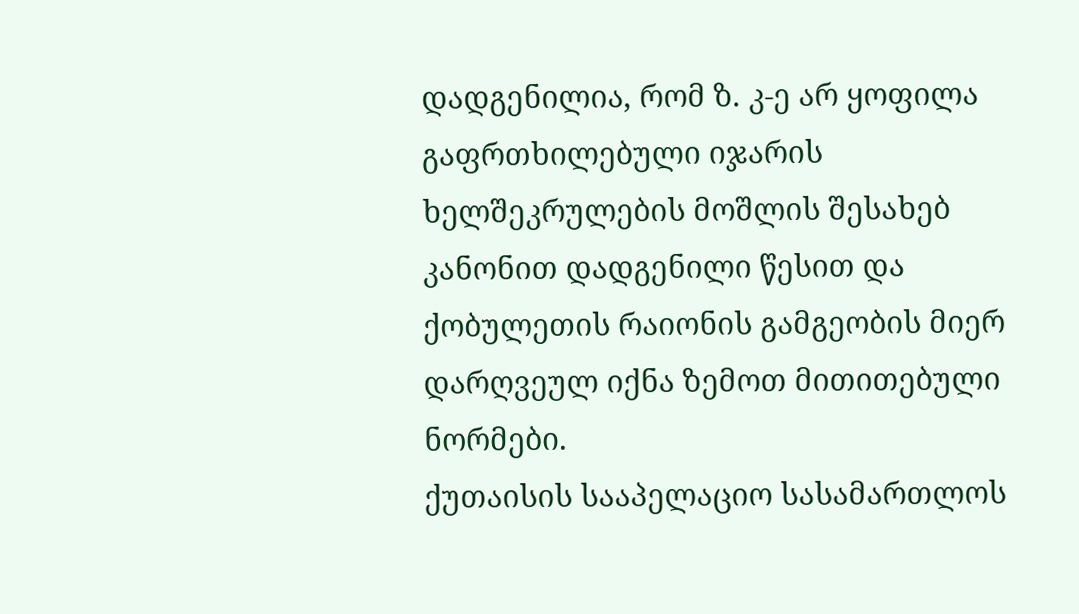დადგენილია, რომ ზ. კ-ე არ ყოფილა გაფრთხილებული იჯარის ხელშეკრულების მოშლის შესახებ კანონით დადგენილი წესით და ქობულეთის რაიონის გამგეობის მიერ დარღვეულ იქნა ზემოთ მითითებული ნორმები.
ქუთაისის სააპელაციო სასამართლოს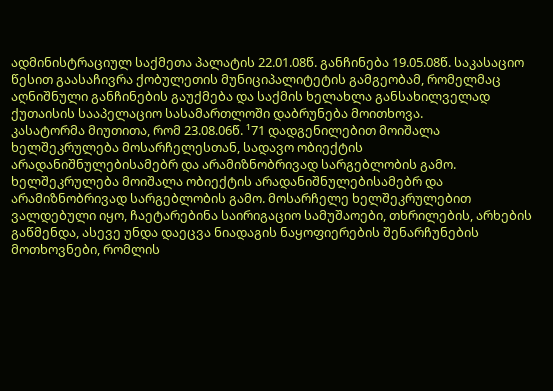ადმინისტრაციულ საქმეთა პალატის 22.01.08წ. განჩინება 19.05.08წ. საკასაციო წესით გაასაჩივრა ქობულეთის მუნიციპალიტეტის გამგეობამ, რომელმაც აღნიშნული განჩინების გაუქმება და საქმის ხელახლა განსახილველად ქუთაისის სააპელაციო სასამართლოში დაბრუნება მოითხოვა.
კასატორმა მიუთითა, რომ 23.08.06წ. ¹71 დადგენილებით მოიშალა ხელშეკრულება მოსარჩელესთან, სადავო ობიექტის არადანიშნულებისამებრ და არამიზნობრივად სარგებლობის გამო. ხელშეკრულება მოიშალა ობიექტის არადანიშნულებისამებრ და არამიზნობრივად სარგებლობის გამო. მოსარჩელე ხელშეკრულებით ვალდებული იყო, ჩაეტარებინა საირიგაციო სამუშაოები, თხრილების, არხების გაწმენდა, ასევე უნდა დაეცვა ნიადაგის ნაყოფიერების შენარჩუნების მოთხოვნები, რომლის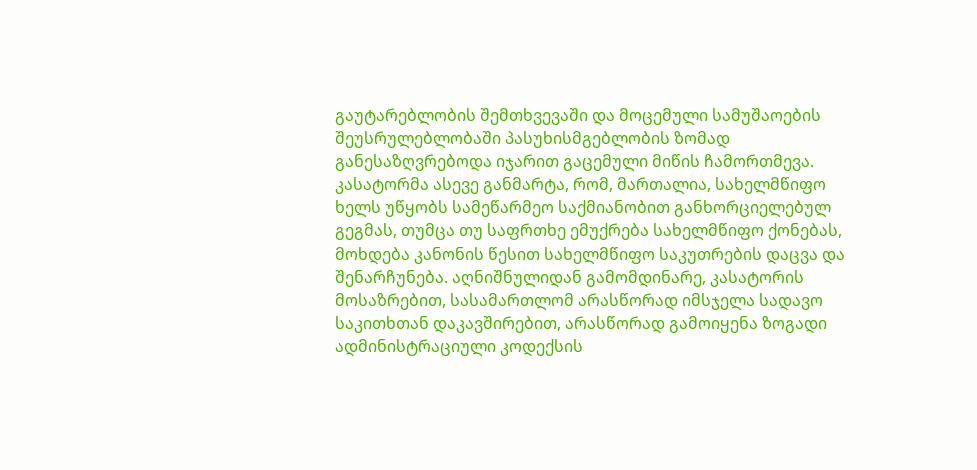გაუტარებლობის შემთხვევაში და მოცემული სამუშაოების შეუსრულებლობაში პასუხისმგებლობის ზომად განესაზღვრებოდა იჯარით გაცემული მიწის ჩამორთმევა. კასატორმა ასევე განმარტა, რომ, მართალია, სახელმწიფო ხელს უწყობს სამეწარმეო საქმიანობით განხორციელებულ გეგმას, თუმცა თუ საფრთხე ემუქრება სახელმწიფო ქონებას, მოხდება კანონის წესით სახელმწიფო საკუთრების დაცვა და შენარჩუნება. აღნიშნულიდან გამომდინარე, კასატორის მოსაზრებით, სასამართლომ არასწორად იმსჯელა სადავო საკითხთან დაკავშირებით, არასწორად გამოიყენა ზოგადი ადმინისტრაციული კოდექსის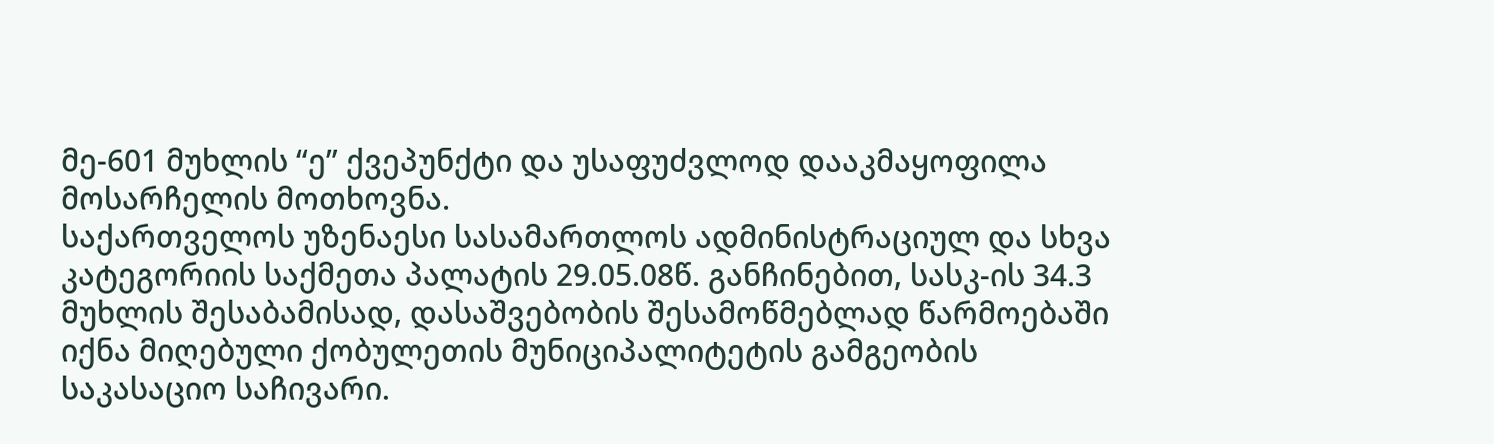მე-601 მუხლის “ე” ქვეპუნქტი და უსაფუძვლოდ დააკმაყოფილა მოსარჩელის მოთხოვნა.
საქართველოს უზენაესი სასამართლოს ადმინისტრაციულ და სხვა კატეგორიის საქმეთა პალატის 29.05.08წ. განჩინებით, სასკ-ის 34.3 მუხლის შესაბამისად, დასაშვებობის შესამოწმებლად წარმოებაში იქნა მიღებული ქობულეთის მუნიციპალიტეტის გამგეობის საკასაციო საჩივარი.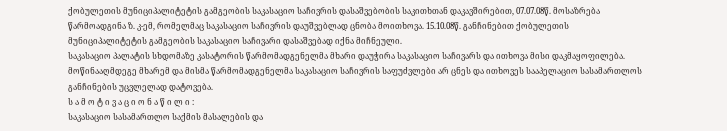ქობულეთის მუნიციპალიტეტის გამგეობის საკასაციო საჩივრის დასაშვებობის საკითხთან დაკავშირებით, 07.07.08წ. მოსაზრება წარმოადგინა ზ. კ-ემ, რომელმაც საკასაციო საჩივრის დაუშვებლად ცნობა მოითხოვა. 15.10.08წ. განჩინებით ქობულეთის მუნიციპალიტეტის გამგეობის საკასაციო საჩივარი დასაშვებად იქნა მიჩნეული.
საკასაციო პალატის სხდომაზე კასატორის წარმომადგენელმა მხარი დაუჭირა საკასაციო საჩივარს და ითხოვა მისი დაკმაყოფილება. მოწინააღმდეგე მხარემ და მისმა წარმომადგენელმა საკასაციო საჩივრის საფუძვლები არ ცნეს და ითხოვეს სააპელაციო სასამართლოს განჩინების უცვლელად დატოვება.
ს ა მ ო ტ ი ვ ა ც ი ო ნ ა წ ი ლ ი :
საკასაციო სასამართლო საქმის მასალების და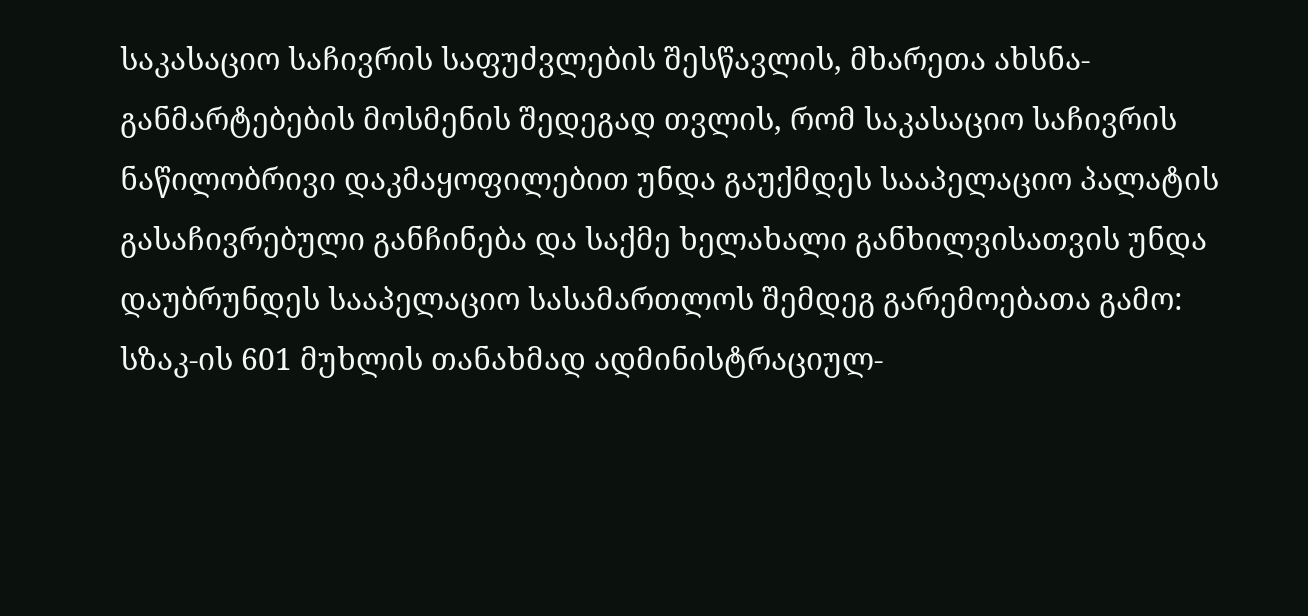საკასაციო საჩივრის საფუძვლების შესწავლის, მხარეთა ახსნა-განმარტებების მოსმენის შედეგად თვლის, რომ საკასაციო საჩივრის ნაწილობრივი დაკმაყოფილებით უნდა გაუქმდეს სააპელაციო პალატის გასაჩივრებული განჩინება და საქმე ხელახალი განხილვისათვის უნდა დაუბრუნდეს სააპელაციო სასამართლოს შემდეგ გარემოებათა გამო:
სზაკ-ის 601 მუხლის თანახმად ადმინისტრაციულ-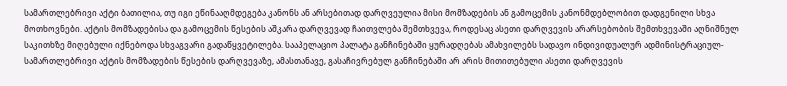სამართლებრივი აქტი ბათილია, თუ იგი ეწინააღმდეგება კანონს ან არსებითად დარღვეულია მისი მომზადების ან გამოცემის კანონმდებლობით დადგენილი სხვა მოთხოვნები. აქტის მომზადებისა და გამოცემის წესების აშკარა დარღვევად ჩაითვლება შემთხვევა, როდესაც ასეთი დარღვევის არარსებობის შემთხვევაში აღნიშნულ საკითხზე მიღებული იქნებოდა სხვაგვარი გადაწყვეტილება. სააპელაციო პალატა განჩინებაში ყურადღებას ამახვილებს სადავო ინდივიდუალურ ადმინისტრაციულ-სამართლებრივი აქტის მომზადების წესების დარღვევაზე, ამასთანავე, გასაჩივრებულ განჩინებაში არ არის მითითებული ასეთი დარღვევის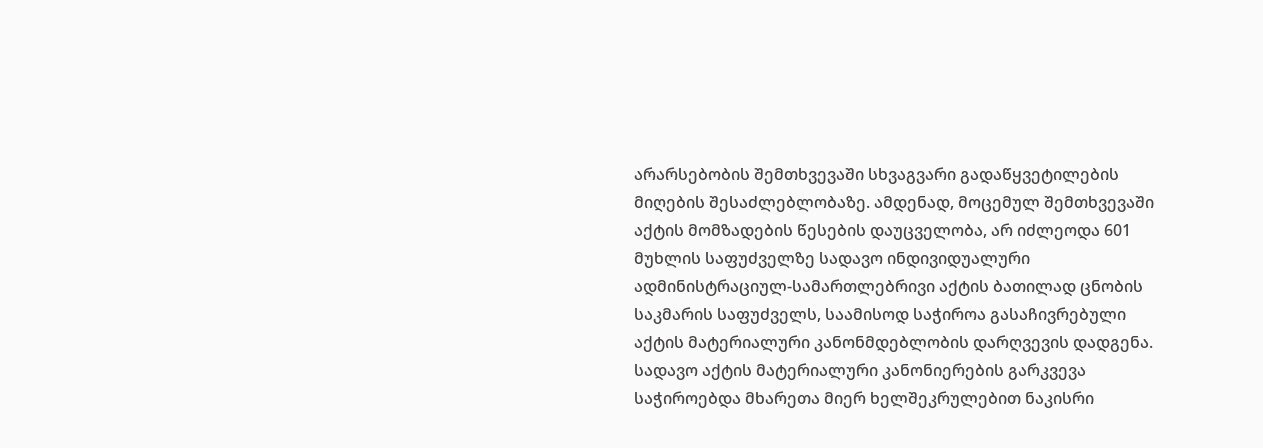არარსებობის შემთხვევაში სხვაგვარი გადაწყვეტილების მიღების შესაძლებლობაზე. ამდენად, მოცემულ შემთხვევაში აქტის მომზადების წესების დაუცველობა, არ იძლეოდა 601 მუხლის საფუძველზე სადავო ინდივიდუალური ადმინისტრაციულ-სამართლებრივი აქტის ბათილად ცნობის საკმარის საფუძველს, საამისოდ საჭიროა გასაჩივრებული აქტის მატერიალური კანონმდებლობის დარღვევის დადგენა. სადავო აქტის მატერიალური კანონიერების გარკვევა საჭიროებდა მხარეთა მიერ ხელშეკრულებით ნაკისრი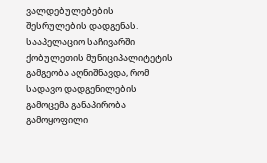ვალდებულებების შესრულების დადგენას. სააპელაციო საჩივარში ქობულეთის მუნიციპალიტეტის გამგეობა აღნიშნავდა, რომ სადავო დადგენილების გამოცემა განაპირობა გამოყოფილი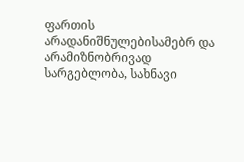ფართის არადანიშნულებისამებრ და არამიზნობრივად სარგებლობა, სახნავი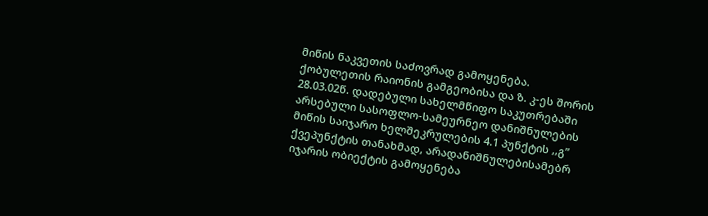მიწის ნაკვეთის საძოვრად გამოყენება. ქობულეთის რაიონის გამგეობისა და ზ. კ-ეს შორის 28.03.02წ. დადებული სახელმწიფო საკუთრებაში არსებული სასოფლო-სამეურნეო დანიშნულების მიწის საიჯარო ხელშეკრულების 4.1 პუნქტის ,,გ” ქვეპუნქტის თანახმად, არადანიშნულებისამებრ იჯარის ობიექტის გამოყენება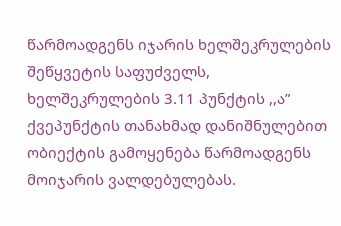წარმოადგენს იჯარის ხელშეკრულების შეწყვეტის საფუძველს, ხელშეკრულების 3.11 პუნქტის ,,ა” ქვეპუნქტის თანახმად დანიშნულებით ობიექტის გამოყენება წარმოადგენს მოიჯარის ვალდებულებას.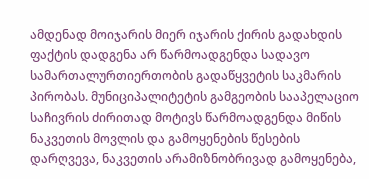ამდენად მოიჯარის მიერ იჯარის ქირის გადახდის ფაქტის დადგენა არ წარმოადგენდა სადავო სამართალურთიერთობის გადაწყვეტის საკმარის პირობას. მუნიციპალიტეტის გამგეობის სააპელაციო საჩივრის ძირითად მოტივს წარმოადგენდა მიწის ნაკვეთის მოვლის და გამოყენების წესების დარღვევა, ნაკვეთის არამიზნობრივად გამოყენება,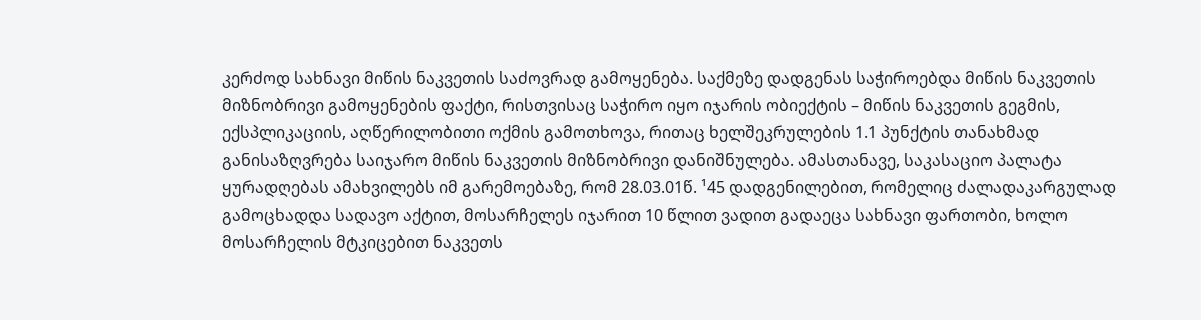კერძოდ სახნავი მიწის ნაკვეთის საძოვრად გამოყენება. საქმეზე დადგენას საჭიროებდა მიწის ნაკვეთის მიზნობრივი გამოყენების ფაქტი, რისთვისაც საჭირო იყო იჯარის ობიექტის – მიწის ნაკვეთის გეგმის, ექსპლიკაციის, აღწერილობითი ოქმის გამოთხოვა, რითაც ხელშეკრულების 1.1 პუნქტის თანახმად განისაზღვრება საიჯარო მიწის ნაკვეთის მიზნობრივი დანიშნულება. ამასთანავე, საკასაციო პალატა ყურადღებას ამახვილებს იმ გარემოებაზე, რომ 28.03.01წ. ¹45 დადგენილებით, რომელიც ძალადაკარგულად გამოცხადდა სადავო აქტით, მოსარჩელეს იჯარით 10 წლით ვადით გადაეცა სახნავი ფართობი, ხოლო მოსარჩელის მტკიცებით ნაკვეთს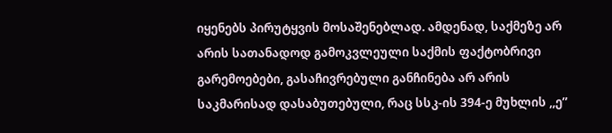იყენებს პირუტყვის მოსაშენებლად. ამდენად, საქმეზე არ არის სათანადოდ გამოკვლეული საქმის ფაქტობრივი გარემოებები, გასაჩივრებული განჩინება არ არის საკმარისად დასაბუთებული, რაც სსკ-ის 394-ე მუხლის ,,ე”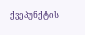ქვეპუნქტის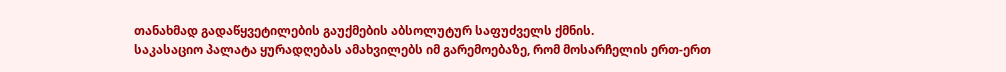თანახმად გადაწყვეტილების გაუქმების აბსოლუტურ საფუძველს ქმნის.
საკასაციო პალატა ყურადღებას ამახვილებს იმ გარემოებაზე, რომ მოსარჩელის ერთ-ერთ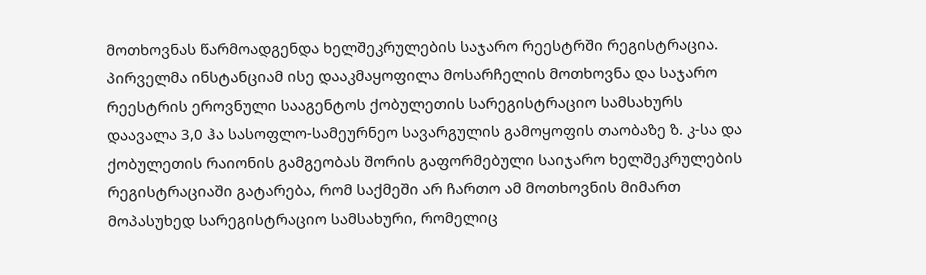მოთხოვნას წარმოადგენდა ხელშეკრულების საჯარო რეესტრში რეგისტრაცია. პირველმა ინსტანციამ ისე დააკმაყოფილა მოსარჩელის მოთხოვნა და საჯარო რეესტრის ეროვნული სააგენტოს ქობულეთის სარეგისტრაციო სამსახურს დაავალა 3,0 ჰა სასოფლო-სამეურნეო სავარგულის გამოყოფის თაობაზე ზ. კ-სა და ქობულეთის რაიონის გამგეობას შორის გაფორმებული საიჯარო ხელშეკრულების რეგისტრაციაში გატარება, რომ საქმეში არ ჩართო ამ მოთხოვნის მიმართ მოპასუხედ სარეგისტრაციო სამსახური, რომელიც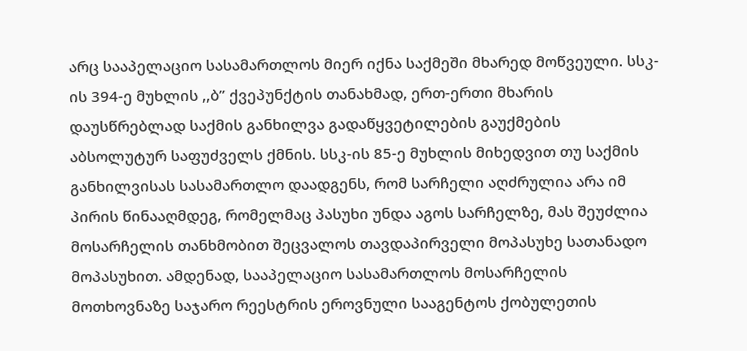არც სააპელაციო სასამართლოს მიერ იქნა საქმეში მხარედ მოწვეული. სსკ-ის 394-ე მუხლის ,,ბ” ქვეპუნქტის თანახმად, ერთ-ერთი მხარის დაუსწრებლად საქმის განხილვა გადაწყვეტილების გაუქმების აბსოლუტურ საფუძველს ქმნის. სსკ-ის 85-ე მუხლის მიხედვით თუ საქმის განხილვისას სასამართლო დაადგენს, რომ სარჩელი აღძრულია არა იმ პირის წინააღმდეგ, რომელმაც პასუხი უნდა აგოს სარჩელზე, მას შეუძლია მოსარჩელის თანხმობით შეცვალოს თავდაპირველი მოპასუხე სათანადო მოპასუხით. ამდენად, სააპელაციო სასამართლოს მოსარჩელის მოთხოვნაზე საჯარო რეესტრის ეროვნული სააგენტოს ქობულეთის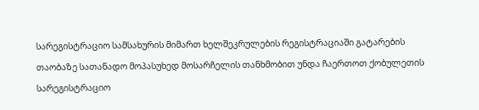სარეგისტრაციო სამსახურის მიმართ ხელშეკრულების რეგისტრაციაში გატარების თაობაზე სათანადო მოპასუხედ მოსარჩელის თანხმობით უნდა ჩაერთოთ ქობულეთის სარეგისტრაციო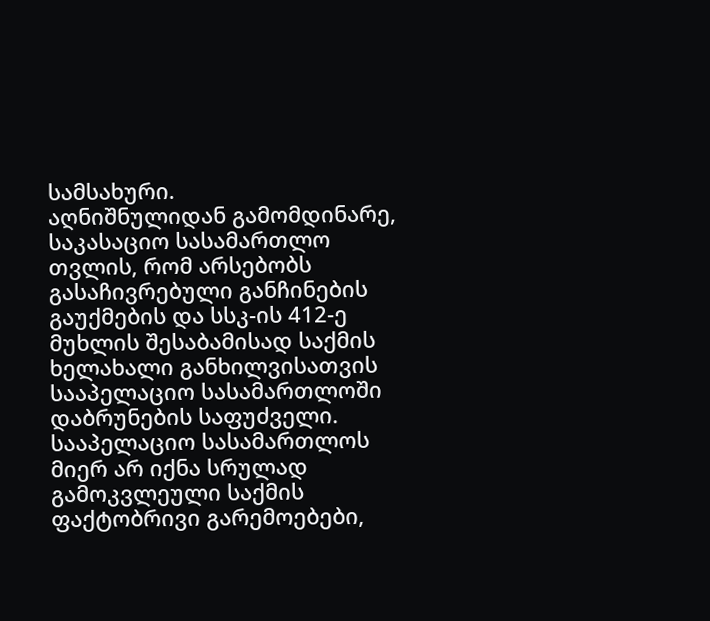სამსახური.
აღნიშნულიდან გამომდინარე, საკასაციო სასამართლო თვლის, რომ არსებობს გასაჩივრებული განჩინების გაუქმების და სსკ-ის 412-ე მუხლის შესაბამისად საქმის ხელახალი განხილვისათვის სააპელაციო სასამართლოში დაბრუნების საფუძველი. სააპელაციო სასამართლოს მიერ არ იქნა სრულად გამოკვლეული საქმის ფაქტობრივი გარემოებები,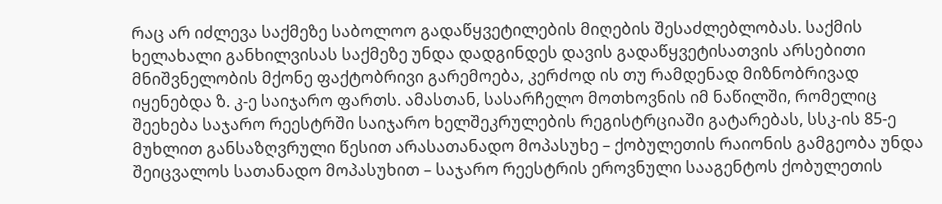რაც არ იძლევა საქმეზე საბოლოო გადაწყვეტილების მიღების შესაძლებლობას. საქმის ხელახალი განხილვისას საქმეზე უნდა დადგინდეს დავის გადაწყვეტისათვის არსებითი მნიშვნელობის მქონე ფაქტობრივი გარემოება, კერძოდ ის თუ რამდენად მიზნობრივად იყენებდა ზ. კ-ე საიჯარო ფართს. ამასთან, სასარჩელო მოთხოვნის იმ ნაწილში, რომელიც შეეხება საჯარო რეესტრში საიჯარო ხელშეკრულების რეგისტრციაში გატარებას, სსკ-ის 85-ე მუხლით განსაზღვრული წესით არასათანადო მოპასუხე – ქობულეთის რაიონის გამგეობა უნდა შეიცვალოს სათანადო მოპასუხით – საჯარო რეესტრის ეროვნული სააგენტოს ქობულეთის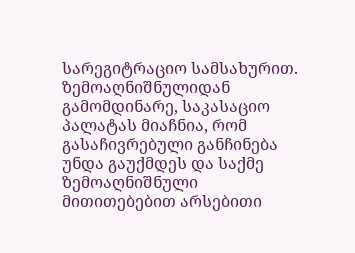სარეგიტრაციო სამსახურით. ზემოაღნიშნულიდან გამომდინარე, საკასაციო პალატას მიაჩნია, რომ გასაჩივრებული განჩინება უნდა გაუქმდეს და საქმე ზემოაღნიშნული მითითებებით არსებითი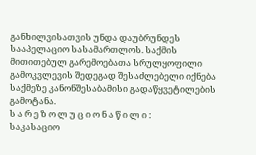განხილვისათვის უნდა დაუბრუნდეს სააპელაციო სასამართლოს. საქმის მითითებულ გარემოებათა სრულყოფილი გამოკვლევის შედეგად შესაძლებელი იქნება საქმეზე კანონშესაბამისი გადაწყვეტილების გამოტანა.
ს ა რ ე ზ ო ლ უ ც ი ო ნ ა წ ი ლ ი :
საკასაციო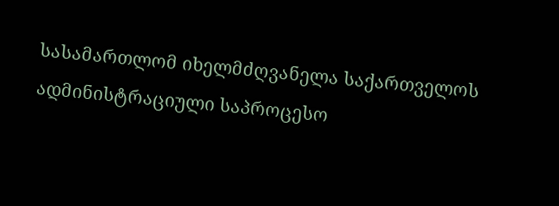სასამართლომ იხელმძღვანელა საქართველოს ადმინისტრაციული საპროცესო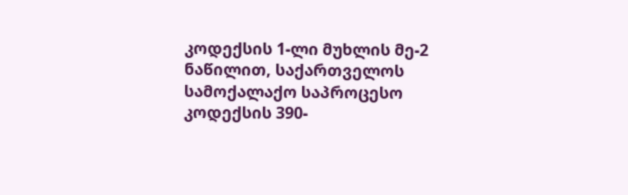კოდექსის 1-ლი მუხლის მე-2 ნაწილით, საქართველოს სამოქალაქო საპროცესო კოდექსის 390-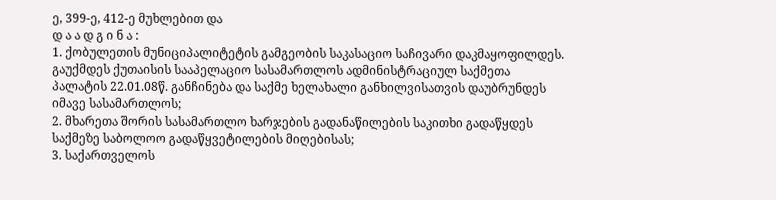ე, 399-ე, 412-ე მუხლებით და
დ ა ა დ გ ი ნ ა :
1. ქობულეთის მუნიციპალიტეტის გამგეობის საკასაციო საჩივარი დაკმაყოფილდეს. გაუქმდეს ქუთაისის სააპელაციო სასამართლოს ადმინისტრაციულ საქმეთა პალატის 22.01.08წ. განჩინება და საქმე ხელახალი განხილვისათვის დაუბრუნდეს იმავე სასამართლოს;
2. მხარეთა შორის სასამართლო ხარჯების გადანაწილების საკითხი გადაწყდეს საქმეზე საბოლოო გადაწყვეტილების მიღებისას;
3. საქართველოს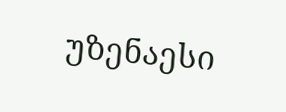უზენაესი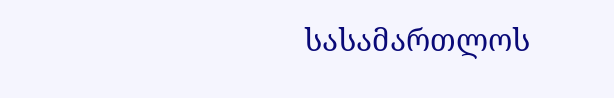სასამართლოს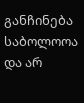განჩინება საბოლოოა და არ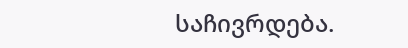საჩივრდება.